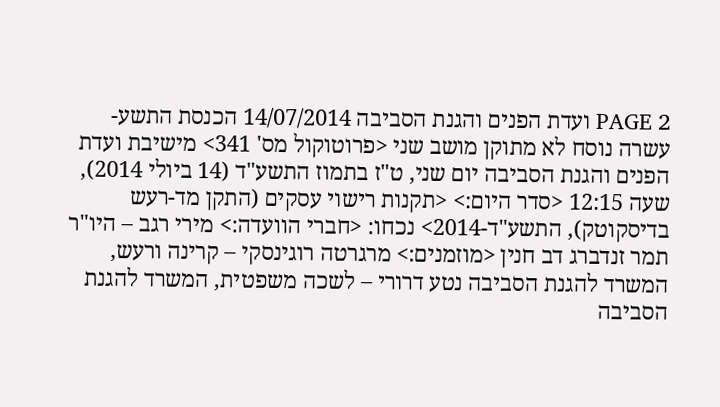PAGE 2 ועדת הפנים והגנת הסביבה 14/07/2014 הכנסת התשע-עשרה נוסח לא מתוקן מושב שני <פרוטוקול מס' 341> מישיבת ועדת הפנים והגנת הסביבה יום שני, ט"ז בתמוז התשע"ד (14 ביולי 2014), שעה 12:15 <סדר היום:> <תקנות רישוי עסקים (התקן מד-רעש בדיסקוטק), התשע"ד-2014> נכחו: <חברי הוועדה:> מירי רגב – היו"ר תמר זנדברג דב חנין <מוזמנים:> מרגרטה רוגינסקי – קרינה ורעש, המשרד להגנת הסביבה נטע דרורי – לשכה משפטית, המשרד להגנת הסביבה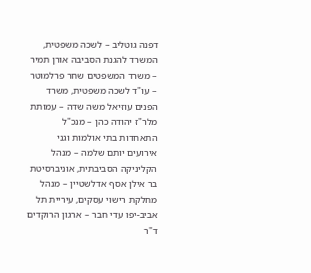דפנה גוטליב – לשכה משפטית, המשרד להגנת הסביבה אורן תמיר – משרד המשפטים שחר פרלמוטר – עו"ד לשכה משפטית, משרד הפנים עוזיאל משה שדה – עמותת מלר"ז יהודה כהן – מנכ"ל התאחדות בתי אולמות וגני אירועים יותם שלמה – מנהל הקליניקה הסביבתית, אוניברסיטת בר אילן אסף אדלשטיין – מנהל מחלקת רישוי עסקים, עיריית תל אביב-יפו עדי חבר – ארגון הרוקדים ד"ר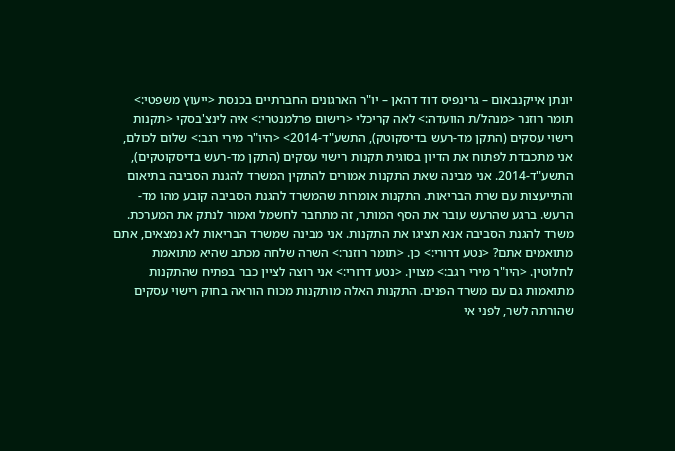יונתן אייקנבאום – גרינפיס דוד דהאן – יו"ר הארגונים החברתיים בכנסת <ייעוץ משפטי:> תומר רוזנר <מנהל/ת הוועדה:> לאה קריכלי <רישום פרלמנטרי:> איה לינצ'בסקי <תקנות רישוי עסקים (התקן מד-רעש בדיסקוטק), התשע"ד-2014> <היו"ר מירי רגב:> שלום לכולם, אני מתכבדת לפתוח את הדיון בסוגית תקנות רישוי עסקים (התקן מד-רעש בדיסקוטקים), התשע"ד-2014. אני מבינה שאת התקנות אמורים להתקין המשרד להגנת הסביבה בתיאום והתייעצות עם שרת הבריאות. התקנות אומרות שהמשרד להגנת הסביבה קובע מהו מד-הרעש. ברגע שהרעש עובר את הסף המותר, זה מתחבר לחשמל ואמור לנתק את המערכת. משרד להגנת הסביבה אנא תציגו את התקנות. אני מבינה שמשרד הבריאות לא נמצאים, אתם מתואמים אתם? <נטע דרורי:> כן. <תומר רוזנר:> השרה שלחה מכתב שהיא מתואמת לחלוטין. <היו"ר מירי רגב:> מצוין. <נטע דרורי:> אני רוצה לציין כבר בפתיח שהתקנות מתואמות גם עם משרד הפנים. התקנות האלה מותקנות מכוח הוראה בחוק רישוי עסקים שהורתה לשר, לפני אי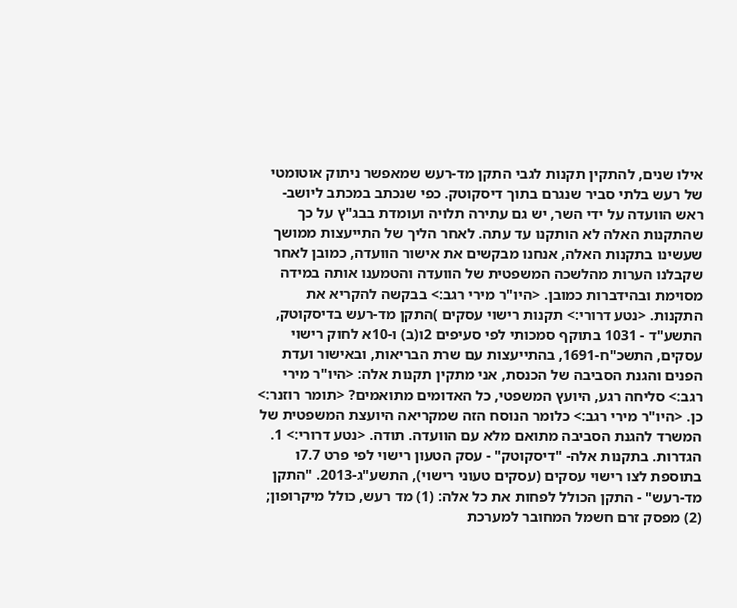אילו שנים, להתקין תקנות לגבי התקן מד-רעש שמאפשר ניתוק אוטומטי של רעש בלתי סביר שנגרם בתוך דיסקוטק. כפי שנכתב במכתב ליושב-ראש הוועדה על ידי השר, יש גם עתירה תלויה ועומדת בבג"ץ על כך שהתקנות האלה לא הותקנו עד עתה. לאחר הליך של התייעצות ממושך שעשינו בתקנות האלה, אנחנו מבקשים את אישור הוועדה, כמובן לאחר שקבלנו הערות מהלשכה המשפטית של הוועדה והטמענו אותה במידה מסוימת ובהידברות כמובן. <היו"ר מירי רגב:> בבקשה להקריא את התקנות. <נטע דרורי:> תקנות רישוי עסקים )התקן מד-רעש בדיסקוטק, התשע"ד - 1031 בתוקף סמכותי לפי סעיפים 2ו(ב) ו-10א לחוק רישוי עסקים, התשכ"ח-1691, בהתייעצות עם שרת הבריאות, ובאישור ועדת הפנים והגנת הסביבה של הכנסת, אני מתקין תקנות אלה: <היו"ר מירי רגב:> סליחה רגע, היועץ המשפטי, כל האדומים מתואמים? <תומר רוזנר:> כן. <היו"ר מירי רגב:> כלומר הנוסח הזה שמקריאה היועצת המשפטית של המשרד להגנת הסביבה מתואם מלא עם הוועדה. תודה. <נטע דרורי:> 1. הגדרות. בתקנות אלה- "דיסקוטק" - עסק הטעון רישוי לפי פרט 7.7ו בתוספת לצו רישוי עסקים (עסקים טעוני רישוי), התשע"ג-2013. "התקן מד-רעש" - התקן הכולל לפחות את כל אלה: (1) מד רעש, כולל מיקרופון; (2) מפסק זרם חשמל המחובר למערכת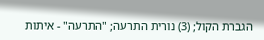הגברת הקול; (3) נורית התרעה; "התרעה" - איתות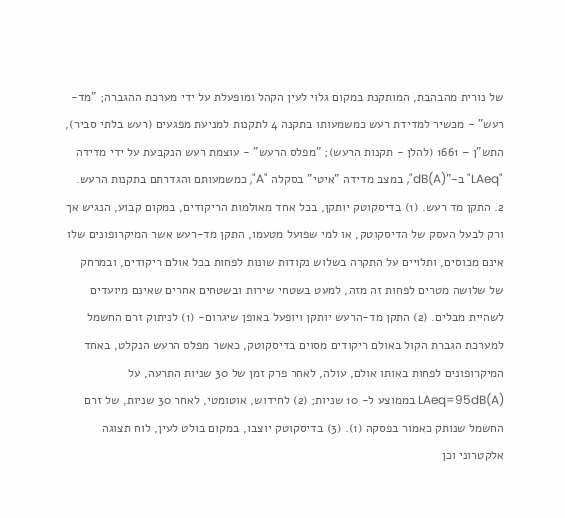של נורית מהבהבת, המותקנת במקום גלוי לעין הקהל ומופעלת על ידי מערכת ההגברה; "מד-רעש" - מכשיר למדידת רעש כמשמעותו בתקנה 4 לתקנות למניעת מפגעים (רעש בלתי סביר), התש"ן – 1661 (להלן - תקנות הרעש); "מפלס הרעש" - עוצמת רעש הנקבעת על ידי מדידה "LAeq" ב-"(dB(A", במצב מדידה "איטי" בסקלה "A", כמשמעותם והגדרתם בתקנות הרעש. 2. התקן מד רעש. (1) בדיסקוטק יותקן, בכל אחד מאולמות הריקודים, במקום קבוע, הנגיש אך ורק לבעל העסק של הדיסקוטק, או למי שפועל מטעמו, התקן מד-רעש אשר המיקרופונים שלו אינם מכוסים, ותלויים על התקרה בשלוש נקודות שונות לפחות בכל אולם ריקודים, ובמרחק של שלושה מטרים לפחות זה מזה, למעט בשטחי שירות ובשטחים אחרים שאינם מיועדים לשהיית מבלים. (2) התקן מד-הרעש יותקן ויופעל באופן שיגרום- (1) לניתוק זרם החשמל למערכת הגברת הקול באולם ריקודים מסוים בדיסקוטק, כאשר מפלס הרעש הנקלט, באחד המיקרופונים לפחות באותו אולם, עולה, לאחר פרק זמן של 30 שניות התרעה, על (LAeq=95dB(A בממוצע ל- 10 שניות; (2) לחידוש, אוטומטי, לאחר 30 שניות, של זרם החשמל שנותק כאמור בפסקה (1). (3) בדיסקוטק יוצבו, במקום בולט לעין, לוח תצוגה אלקטרוני וכן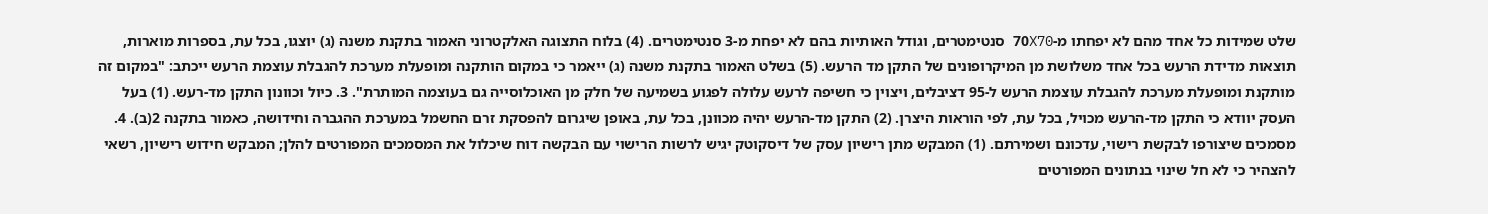שלט שמידות כל אחד מהם לא יפחתו מ-70X70 סנטימטרים, וגודל האותיות בהם לא יפחת מ-3 סנטימטרים. (4) בלוח התצוגה האלקטרוני האמור בתקנת משנה (ג) יוצגו, בכל עת, בספרות מוארות, תוצאות מדידת הרעש בכל אחד משלושת מן המיקרופונים של התקן מד הרעש. (5) בשלט האמור בתקנת משנה (ג) ייאמר כי במקום הותקנה ומופעלת מערכת להגבלת עוצמת הרעש ייכתב: "במקום זה מותקנת ומופעלת מערכת להגבלת עוצמת הרעש ל-95 דציבלים, ויצוין כי חשיפה לרעש עלולה לפגוע בשמיעה של חלק מן האוכלוסייה גם בעוצמה המותרת". 3. כיול וכוונון התקן מד-רעש. (1) בעל העסק יוודא כי התקן מד-הרעש מכויל, בכל עת, לפי הוראות היצרן. (2) התקן מד-הרעש יהיה מכוונן, בכל עת, באופן שיגרום להפסקת זרם החשמל במערכת ההגברה וחידושה, כאמור בתקנה 2(ב). 4. מסמכים שיצורפו לבקשת רישוי, עדכונם ושמירתם. (1) המבקש מתן רישיון עסק של דיסקוטק יגיש לרשות הרישוי עם הבקשה דוח שיכלול את המסמכים המפורטים להלן; המבקש חידוש רישיון, רשאי להצהיר כי לא חל שינוי בנתונים המפורטים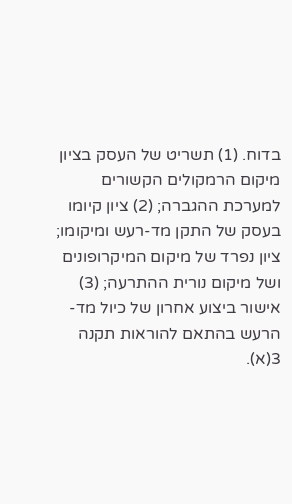בדוח. (1) תשריט של העסק בציון מיקום הרמקולים הקשורים למערכת ההגברה; (2) ציון קיומו בעסק של התקן מד-רעש ומיקומו; ציון נפרד של מיקום המיקרופונים ושל מיקום נורית ההתרעה; (3) אישור ביצוע אחרון של כיול מד-הרעש בהתאם להוראות תקנה 3(א).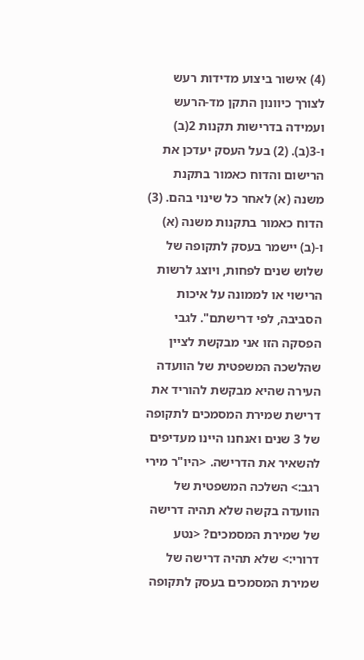(4) אישור ביצוע מדידות רעש לצורך כיוונון התקן מד-הרעש ועמידה בדרישות תקנות 2(ב) ו-3(ב). (2) בעל העסק יעדכן את הרישום והדוח כאמור בתקנת משנה (א) לאחר כל שינוי בהם. (3) הדוח כאמור בתקנות משנה (א) ו-(ב) יישמר בעסק לתקופה של שלוש שנים לפחות, ויוצג לרשות הרישוי או לממונה על איכות הסביבה, לפי דרישתם". לגבי הפסקה הזו אני מבקשת לציין שהלשכה המשפטית של הוועדה העירה שהיא מבקשת להוריד את דרישת שמירת המסמכים לתקופה של 3 שנים ואנחנו היינו מעדיפים להשאיר את הדרישה. <היו"ר מירי רגב:> השלכה המשפטית של הוועדה בקשה שלא תהיה דרישה של שמירת המסמכים? <נטע דרורי:> שלא תהיה דרישה של שמירת המסמכים בעסק לתקופה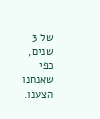של 3 שנים, כפי שאנחנו הצענו.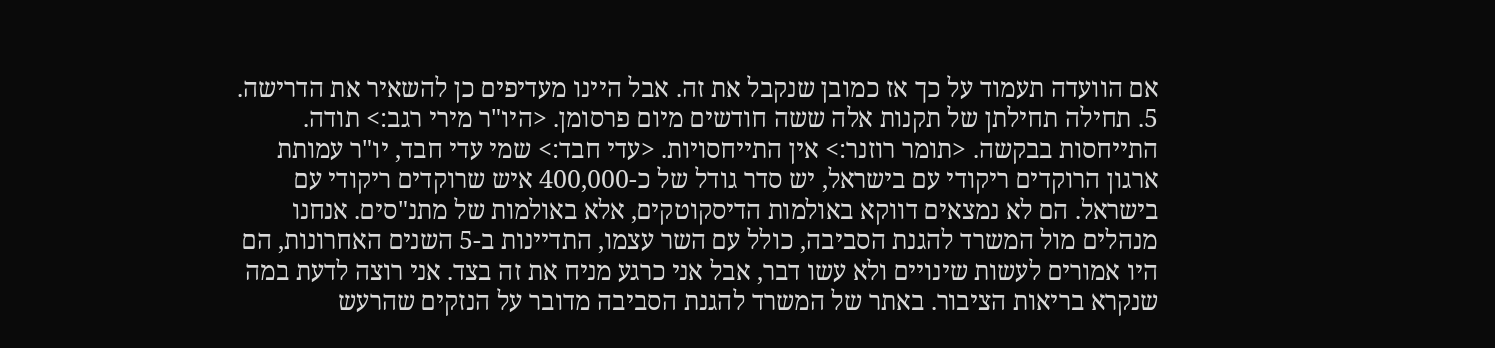אם הוועדה תעמוד על כך אז כמובן שנקבל את זה. אבל היינו מעדיפים כן להשאיר את הדרישה. 5. תחילה תחילתן של תקנות אלה ששה חודשים מיום פרסומן. <היו"ר מירי רגב:> תודה. התייחסות בבקשה. <תומר רוזנר:> אין התייחסויות. <עדי חבד:> שמי עדי חבד, יו"ר עמותת ארגון הרוקדים ריקודי עם בישראל, יש סדר גודל של כ-400,000 איש שרוקדים ריקודי עם בישראל. הם לא נמצאים דווקא באולמות הדיסקוטקים, אלא באולמות של מתנ"סים. אנחנו מנהלים מול המשרד להגנת הסביבה, כולל עם השר עצמו, התדיינות ב-5 השנים האחרונות, הם היו אמורים לעשות שינויים ולא עשו דבר, אבל אני כרגע מניח את זה בצד. אני רוצה לדעת במה שנקרא בריאות הציבור. באתר של המשרד להגנת הסביבה מדובר על הנזקים שהרעש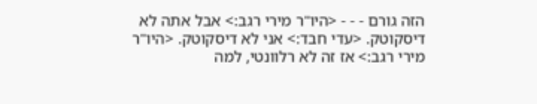הזה גורם - - - <היו"ר מירי רגב:> אבל אתה לא דיסקוטק. <עדי חבד:> אני לא דיסקוטק. <היו"ר מירי רגב:> אז זה לא רלוונטי, למה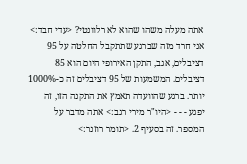אתה מעלה משהו שהוא לא רלוונטי? <עדי חבד:> אני חרד מזה שברגע שתתקבל החלטה על 95 דציבלים, אגב, התקן האירופי היום הוא 85 דציבלים. המשמעות של 95 דציבלים זה כ-1000% יותר. ברגע שהוועדה תאמץ את התקנה הזו, זה יפגע - - - <היו"ר מירי רגב:> אתה מדבר על המספר. זה בסעיף 2. <תומר רוזנר:>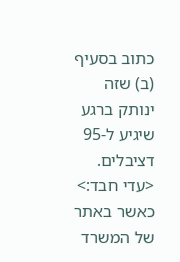כתוב בסעיף (ב) שזה ינותק ברגע שיגיע ל-95 דציבלים. <עדי חבד:> כאשר באתר של המשרד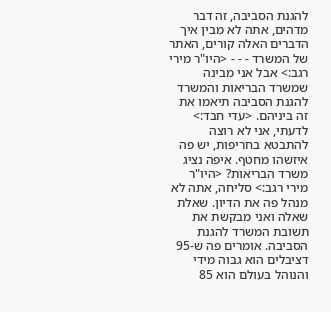להגנת הסביבה, זה דבר מדהים, אתה לא מבין איך הדברים האלה קורים, האתר של המשרד - - - <היו"ר מירי רגב:> אבל אני מבינה שמשרד הבריאות והמשרד להגנת הסביבה תיאמו את זה ביניהם. <עדי חבד:> לדעתי, אני לא רוצה להתבטא בחריפות, יש פה איזשהו מחטף. איפה נציג משרד הבריאות? <היו"ר מירי רגב:> סליחה, אתה לא מנהל פה את הדיון. שאלת שאלה ואני מבקשת את תשובת המשרד להגנת הסביבה. אומרים פה ש-95 דציבלים הוא גבוה מידי והנוהל בעולם הוא 85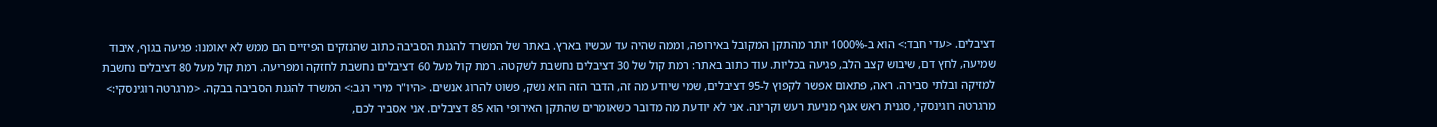דציבלים. <עדי חבד:> הוא ב-1000% יותר מהתקן המקובל באירופה, וממה שהיה עד עכשיו בארץ. באתר של המשרד להגנת הסביבה כתוב שהנזקים הפיזיים הם ממש לא יאומנו: פגיעה בגוף, איבוד שמיעה, לחץ דם, שיבוש קצב הלב, פגיעה בכליות. עוד כתוב באתר: רמת קול של 30 דציבלים נחשבת לשקטה. רמת קול מעל 60 דציבלים נחשבת לחזקה ומפריעה. רמת קול מעל 80 דציבלים נחשבת למזיקה ובלתי סבירה. ראה, פתאום אפשר לקפוץ ל-95 דציבלים, שמי שיודע מה זה, הדבר הזה הוא נשק, פשוט להרוג אנשים. <היו"ר מירי רגב:> המשרד להגנת הסביבה בבקה. <מרגרטה רוגינסקי:> מרגרטה רוגינסקי, סגנית ראש אגף מניעת רעש וקרינה. אני לא יודעת מה מדובר כשאומרים שהתקן האירופי הוא 85 דציבלים. אני אסביר לכם,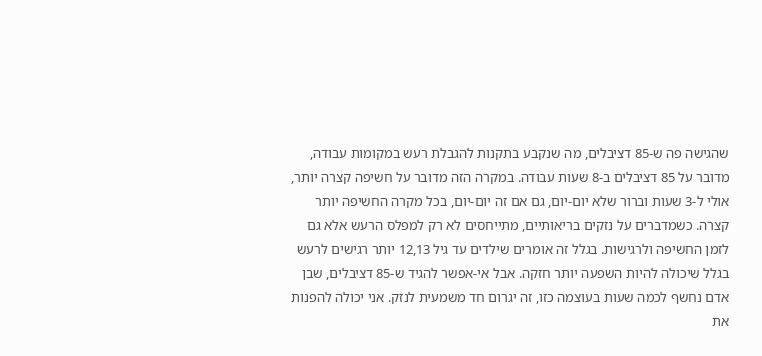שהגישה פה ש-85 דציבלים, מה שנקבע בתקנות להגבלת רעש במקומות עבודה, מדובר על 85 דציבלים ב-8 שעות עבודה. במקרה הזה מדובר על חשיפה קצרה יותר, אולי ל-3 שעות וברור שלא יום-יום, גם אם זה יום-יום, בכל מקרה החשיפה יותר קצרה. כשמדברים על נזקים בריאותיים, מתייחסים לא רק למפלס הרעש אלא גם לזמן החשיפה ולרגישות. בגלל זה אומרים שילדים עד גיל 12,13 יותר רגישים לרעש בגלל שיכולה להיות השפעה יותר חזקה. אבל אי-אפשר להגיד ש-85 דציבלים, שבן אדם נחשף לכמה שעות בעוצמה כזו, זה יגרום חד משמעית לנזק. אני יכולה להפנות את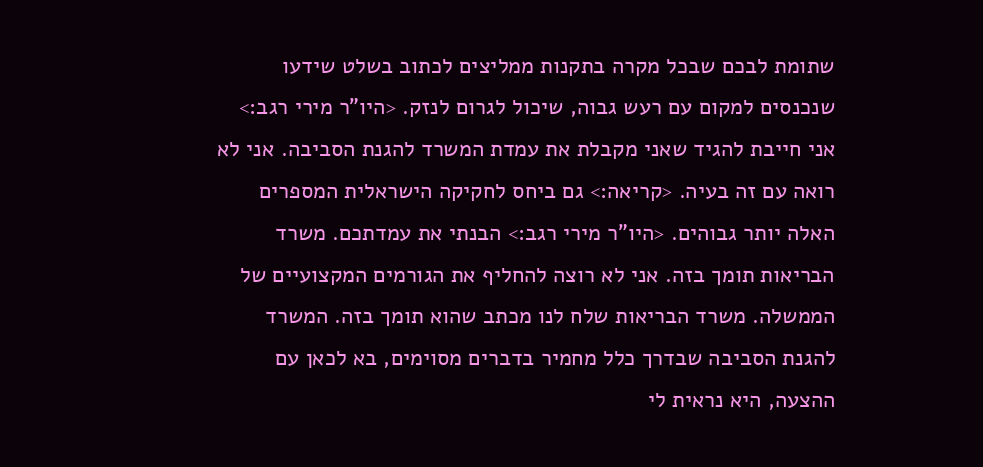שתומת לבכם שבכל מקרה בתקנות ממליצים לכתוב בשלט שידעו שנכנסים למקום עם רעש גבוה, שיכול לגרום לנזק. <היו"ר מירי רגב:> אני חייבת להגיד שאני מקבלת את עמדת המשרד להגנת הסביבה. אני לא רואה עם זה בעיה. <קריאה:> גם ביחס לחקיקה הישראלית המספרים האלה יותר גבוהים. <היו"ר מירי רגב:> הבנתי את עמדתכם. משרד הבריאות תומך בזה. אני לא רוצה להחליף את הגורמים המקצועיים של הממשלה. משרד הבריאות שלח לנו מכתב שהוא תומך בזה. המשרד להגנת הסביבה שבדרך כלל מחמיר בדברים מסוימים, בא לכאן עם ההצעה, היא נראית לי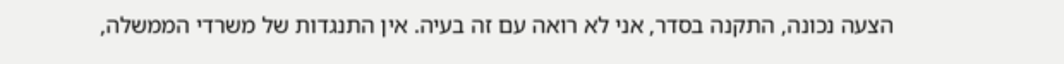הצעה נכונה, התקנה בסדר, אני לא רואה עם זה בעיה. אין התנגדות של משרדי הממשלה,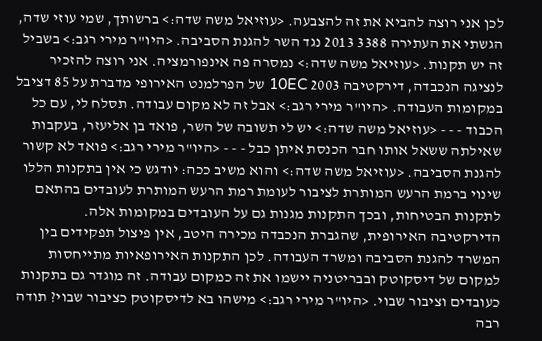לכן אני רוצה להביא את זה להצבעה. <עוזיאל משה שדה:> ברשותך, שמי עוזי שדה, הגשתי את העתירה 3388 2013 נגד השר להגנת הסביבה. <היו"ר מירי רגב:> בשביל זה יש תקנות. <עוזיאל משה שדה:> נמסרה פה אינפורמציה. אני רוצה להזכיר לנציגה הנכבדה, דירקטיבה 2003 10EC של הפרלמנט האירופי מדברת על 85 דציבל במקומות העבודה. <היו"ר מירי רגב:> אבל זה לא מקום עבודה. תסלח לי, עם כל הכבוד - - - <עוזיאל משה שדה:> יש לי תשובה של השר, פואד בן אליעזר, בעקבות שאילתה ששאל אותו חבר הכנסת איתן כבל - - - <היו"ר מירי רגב:> פואד לא קשור להגנת הסביבה. <עוזיאל משה שדה:> והוא משיב ככה: יודגש כי אין בתקנות הללו שינוי ברמת הרעש המותרת לציבור לעומת רמת הרעש המותרת לעובדים בהתאם לתקנות הבטיחות, ובכך התקנות מגנות גם על העובדים במקומות אלה. הדירקטיבה האירופית, שהגברת הנכבדה מכירה היטב, אין פיצול תפקידים בין המשרד להגנת הסביבה ומשרד העבודה. לכן התקנות האירופאיות מתייחסות למקום של דיסקוטק ובבריטניה יישמו את זה כמקום עבודה. זה מוגדר גם בתקנות כעובדים וציבור שבוי. <היו"ר מירי רגב:> מישהו בא לדיסקוטק כציבור שבוי? תודה רבה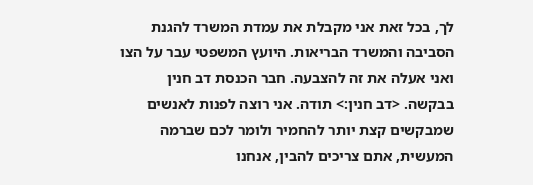לך, בכל זאת אני מקבלת את עמדת המשרד להגנת הסביבה והמשרד הבריאות. היועץ המשפטי עבר על הצו ואני אעלה את זה להצבעה. חבר הכנסת דב חנין בבקשה. <דב חנין:> תודה. אני רוצה לפנות לאנשים שמבקשים קצת יותר להחמיר ולומר לכם שברמה המעשית, אתם צריכים להבין, אנחנו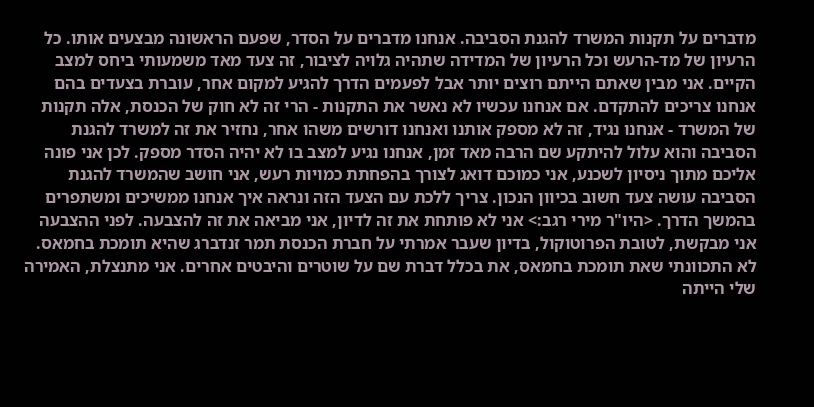מדברים על תקנות המשרד להגנת הסביבה. אנחנו מדברים על הסדר, שפעם הראשונה מבצעים אותו. כל הרעיון של מד-הרעש וכל הרעיון של המדידה שתהיה גלויה לציבור, זה צעד מאד משמעותי ביחס למצב הקיים. אני מבין שאתם הייתם רוצים יותר אבל לפעמים הדרך להגיע למקום אחר, עוברת בצעדים בהם אנחנו צריכים להתקדם. אם אנחנו עכשיו לא נאשר את התקנות - הרי זה לא חוק של הכנסת, אלה תקנות של המשרד - אנחנו נגיד, זה לא מספק אותנו ואנחנו דורשים משהו אחר, נחזיר את זה למשרד להגנת הסביבה והוא עלול להיתקע שם הרבה מאד זמן, אנחנו נגיע למצב בו לא יהיה הסדר מספק. לכן אני פונה אליכם מתוך ניסיון לשכנע, אני כמוכם דואג לצורך בהפחתת כמויות רעש, אני חושב שהמשרד להגנת הסביבה עושה צעד חשוב בכיוון הנכון. צריך ללכת עם הצעד הזה ונראה איך אנחנו ממשיכים ומשתפרים בהמשך הדרך. <היו"ר מירי רגב:> אני לא פותחת את זה לדיון, אני מביאה את זה להצבעה. לפני ההצבעה אני מבקשת, לטובת הפרוטוקול, בדיון שעבר אמרתי על חברת הכנסת תמר זנדברג שהיא תומכת בחמאס. לא התכוונתי שאת תומכת בחמאס, את בכלל דברת שם על שוטרים והיבטים אחרים. אני מתנצלת, האמירה שלי הייתה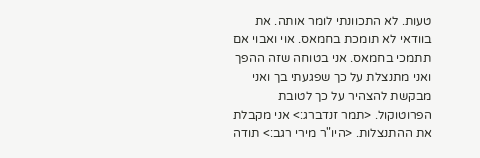טעות. לא התכוונתי לומר אותה. את בוודאי לא תומכת בחמאס. אוי ואבוי אם תתמכי בחמאס. אני בטוחה שזה ההפך ואני מתנצלת על כך שפגעתי בך ואני מבקשת להצהיר על כך לטובת הפרוטוקול. <תמר זנדברג:> אני מקבלת את ההתנצלות. <היו"ר מירי רגב:> תודה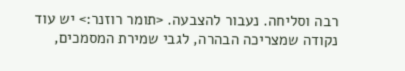רבה וסליחה. נעבור להצבעה. <תומר רוזנר:> יש עוד נקודה שמצריכה הבהרה, לגבי שמירת המסמכים,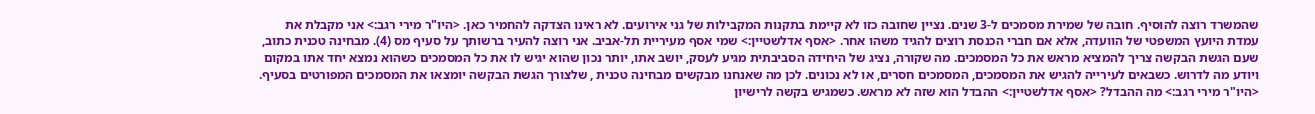שהמשרד רוצה להוסיף. חובה של שמירת מסמכים ל-3 שנים. נציין שחובה כזו לא קיימת בתקנות המקבילות של גני אירועים. לא ראינו הצדקה להחמיר כאן. <היו"ר מירי רגב:> אני מקבלת את עמדת היועץ המשפטי של הוועדה, אלא אם חברי הכנסת רוצים להגיד משהו אחר. <אסף אדלשטיין:> שמי אסף מעיריית תל-אביב. אני רוצה להעיר ברשותך על סעיף מס (4). מבחינה טכנית כתוב, שעם הגשת הבקשה צריך להמציא מראש את כל המסמכים. מה שקורה, נציג של היחידה הסביבתית מגיע לעסק, יושב אתו, יותר נכון שהוא יגיש לו את כל המסמכים כשהוא נמצא יחד אתו במקום ויודע מה לדרוש. כשבאים לעירייה להגיש את המסמכים, המסמכים חסרים, או לא נכונים. לכן מה שאנחנו מבקשים מבחינה טכנית , שלצורך הגשת הבקשה יומצאו את המסמכים המפורטים בסעיף. <היו"ר מירי רגב:> מה ההבדל? <אסף אדלשטיין:> ההבדל הוא שזה לא מראש. כשמגיש בקשה לרישיון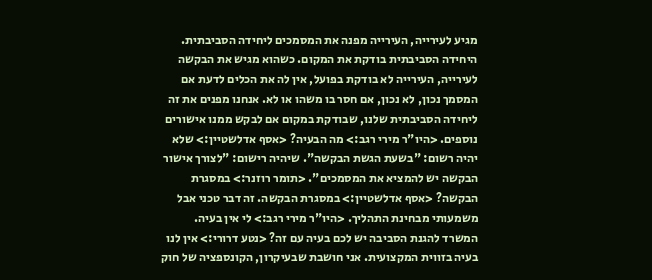מגיע לעירייה, העירייה מפנה את המסמכים ליחידה הסביבתית. היחידה הסביבתית בודקת את המקום. כשהוא מגיש את הבקשה לעירייה, העירייה לא בודקת בפועל, אין לה את הכלים לדעת אם המסמך נכון, לא נכון, אם חסר בו משהו או לא. אנחנו מפנים את זה ליחידה הסביבתית שלנו, שבודקת במקום אם לבקש ממנו אישורים נוספים. <היו"ר מירי רגב:> מה הבעיה? <אסף אדלשטיין:> שלא יהיה רשום: "בשעת הגשת הבקשה". שיהיה רישום: "לצורך אישור הבקשה יש להמציא את המסמכים". <תומר רוזנר:> במסגרת הבקשה? <אסף אדלשטיין:> במסגרת הבקשה. זה דבר טכני אבל משמעותי מבחינת התהליך. <היו"ר מירי רגב:> לי אין בעיה. המשרד להגנת הסביבה יש לכם בעיה עם זה? <נטע דרורי:> אין לנו בעיה בזווית המקצועית. אני חושבת שבעיקרון, הקונספציה של חוק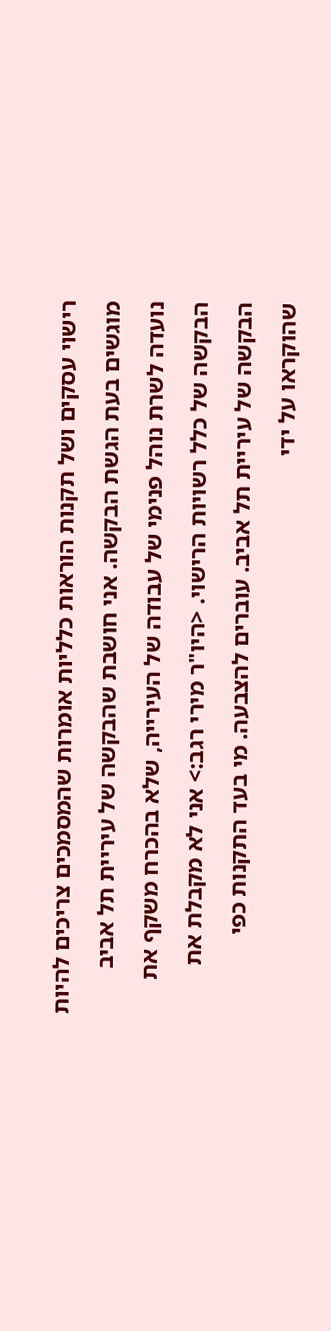רישוי עסקים ושל תקנות הוראות כלליות אומרות שהמסמכים צריכים להיות מוגשים בעת הגשת הבקשה. אני חושבת שהבקשה של עיריית תל אביב נועדה לשרת נוהל פנימי של עבודה של העירייה, שלא בהכרח משקף את הבקשה של כלל רשויות הרישוי. <היו"ר מירי רגב:> אני לא מקבלת את הבקשה של עיריית תל אביב. עוברים להצבעה. מי בעד התקנות כפי שהוקראו על ידי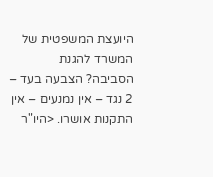היועצת המשפטית של המשרד להגנת הסביבה? הצבעה בעד – 2 נגד – אין נמנעים – אין התקנות אושרו. <היו"ר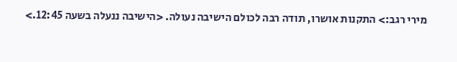מירי רגב:> התקנות אושרו, תודה רבה לכולם הישיבה נעולה. <הישיבה ננעלה בשעה 12:45.>